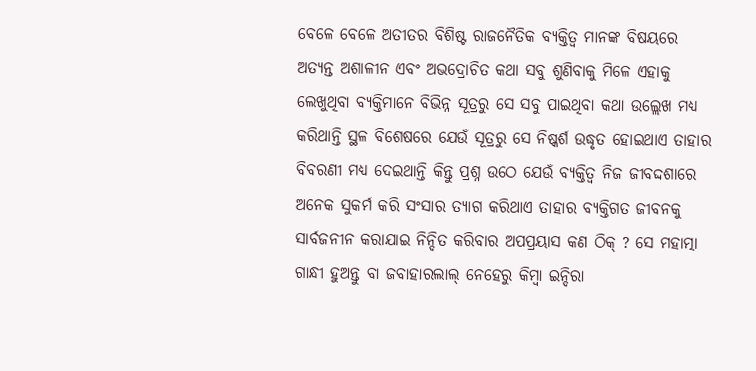ବେଳେ ବେଳେ ଅତୀତର ବିଶିଷ୍ଟ ରାଜନୈତିକ ବ୍ୟକ୍ତିତ୍ବ ମାନଙ୍କ ବିଷୟରେ ଅତ୍ୟନ୍ତ ଅଶାଳୀନ ଏବଂ ଅଭଦ୍ରୋଚିତ କଥା ସବୁ ଶୁଣିବାକୁ ମିଳେ ଏହାକୁ ଲେଖୁଥିବା ବ୍ୟକ୍ତିମାନେ ବିଭିନ୍ନ ସୂତ୍ରରୁ ସେ ସବୁ ପାଇଥିବା କଥା ଉଲ୍ଲେଖ ମଧ୍ୟ କରିଥାନ୍ତି ସ୍ଥଳ ବିଶେଷରେ ଯେଉଁ ସୂତ୍ରରୁ ସେ ନିଷ୍କର୍ଶ ଉଦ୍ଧୃତ ହୋଇଥାଏ ତାହାର ବିବରଣୀ ମଧ୍ୟ ଦେଇଥାନ୍ତି କିନ୍ତୁ ପ୍ରଶ୍ନ ଉଠେ ଯେଉଁ ବ୍ୟକ୍ତିତ୍ବ ନିଜ ଜୀବଦ୍ଦଶାରେ ଅନେକ ସୁକର୍ମ କରି ସଂସାର ତ୍ୟାଗ କରିଥାଏ ତାହାର ବ୍ୟକ୍ତିଗତ ଜୀବନକୁ ସାର୍ବଜନୀନ କରାଯାଇ ନିନ୍ଦିତ କରିବାର ଅପପ୍ରୟାସ କଣ ଠିକ୍ ? ସେ ମହାତ୍ମା ଗାନ୍ଧୀ ହୁଅନ୍ତୁ ବା ଜବାହାରଲାଲ୍ ନେହେରୁ କିମ୍ବା ଇନ୍ଦିରା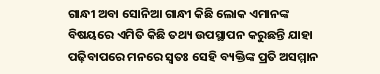ଗାନ୍ଧୀ ଅବା ସୋନିଆ ଗାନ୍ଧୀ କିଛି ଲୋକ ଏମାନଙ୍କ ବିଷୟରେ ଏମିତି କିଛି ତଥ୍ୟ ଉପସ୍ଥାପନ କରୁଛନ୍ତି ଯାହା ପଢ଼ିବାପରେ ମନରେ ସ୍ବତଃ ସେହି ବ୍ୟକ୍ତିଙ୍କ ପ୍ରତି ଅସମ୍ମାନ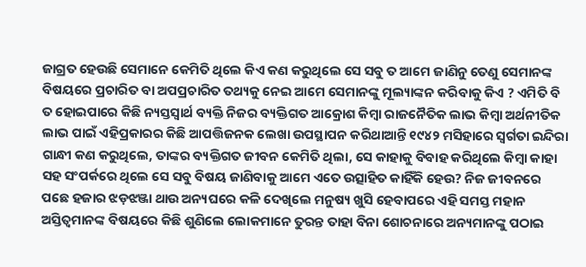ଜାଗ୍ରତ ହେଉଛି ସେମାନେ କେମିତି ଥିଲେ କିଏ କଣ କରୁଥିଲେ ସେ ସବୁ ତ ଆମେ ଜାଣିନୁ ତେଣୁ ସେମାନଙ୍କ ବିଷୟରେ ପ୍ରଚାରିତ ବା ଅପପ୍ରଚାରିତ ତଥ୍ୟକୁ ନେଇ ଆମେ ସେମାନଙ୍କୁ ମୂଲ୍ୟାଙ୍କନ କରିବାକୁ କିଏ ? ଏମିତି ବି ତ ହୋଇପାରେ କିଛି ନ୍ୟସ୍ତସ୍ବାର୍ଥ ବ୍ୟକ୍ତି ନିଜର ବ୍ୟକ୍ତିଗତ ଆକ୍ରୋଶ କିମ୍ବା ରାଜନୈତିକ ଲାଭ କିମ୍ବା ଅର୍ଥନୀତିକ ଲାଭ ପାଇଁ ଏହିପ୍ରକାରର କିଛି ଆପତ୍ତିଜନକ ଲେଖା ଉପସ୍ଥାପନ କରିଥାଆନ୍ତି ୧୯୪୨ ମସିହାରେ ସ୍ବର୍ଗତା ଇନ୍ଦିରା ଗାନ୍ଧୀ କଣ କରୁଥିଲେ, ତାଙ୍କର ବ୍ୟକ୍ତିଗତ ଜୀବନ କେମିତି ଥିଲା, ସେ କାହାକୁ ବିବାହ କରିଥିଲେ କିମ୍ବା କାହା ସହ ସଂପର୍କରେ ଥିଲେ ସେ ସବୁ ବିଷୟ ଜାଣିବାକୁ ଆମେ ଏତେ ଉତ୍ସାହିତ କାହିଁକି ହେଉ? ନିଜ ଜୀବନରେ ପଛେ ହଜାର ଝଡ଼ଝଞ୍ଜା ଥାଉ ଅନ୍ୟଘରେ କଳି ଦେଖିଲେ ମନୁଷ୍ୟ ଖୁସି ହେବାପରେ ଏହି ସମସ୍ତ ମହାନ ଅସ୍ତିତ୍ବମାନଙ୍କ ବିଷୟରେ କିଛି ଶୁଣିଲେ ଲୋକମାନେ ତୁରନ୍ତ ତାହା ବିନା ଶୋଚନାରେ ଅନ୍ୟମାନଙ୍କୁ ପଠାଇ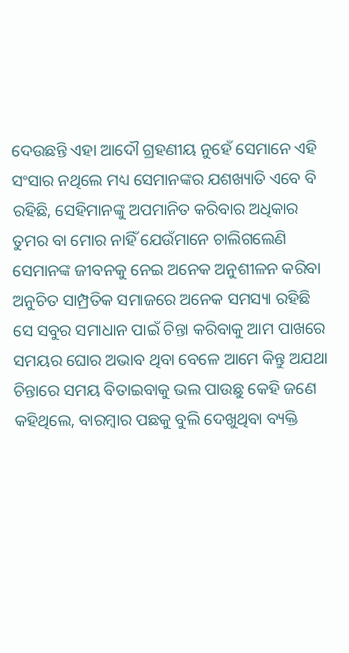ଦେଉଛନ୍ତି ଏହା ଆଦୌ ଗ୍ରହଣୀୟ ନୁହେଁ ସେମାନେ ଏହି ସଂସାର ନଥିଲେ ମଧ୍ୟ ସେମାନଙ୍କର ଯଶଖ୍ୟାତି ଏବେ ବି ରହିଛି, ସେହିମାନଙ୍କୁ ଅପମାନିତ କରିବାର ଅଧିକାର ତୁମର ବା ମୋର ନାହିଁ ଯେଉଁମାନେ ଚାଲିଗଲେଣି ସେମାନଙ୍କ ଜୀବନକୁ ନେଇ ଅନେକ ଅନୁଶୀଳନ କରିବା ଅନୁଚିତ ସାମ୍ପ୍ରତିକ ସମାଜରେ ଅନେକ ସମସ୍ୟା ରହିଛି ସେ ସବୁର ସମାଧାନ ପାଇଁ ଚିନ୍ତା କରିବାକୁ ଆମ ପାଖରେ ସମୟର ଘୋର ଅଭାବ ଥିବା ବେଳେ ଆମେ କିନ୍ତୁ ଅଯଥା ଚିନ୍ତାରେ ସମୟ ବିତାଇବାକୁ ଭଲ ପାଉଛୁ କେହି ଜଣେ କହିଥିଲେ, ବାରମ୍ବାର ପଛକୁ ବୁଲି ଦେଖୁଥିବା ବ୍ୟକ୍ତି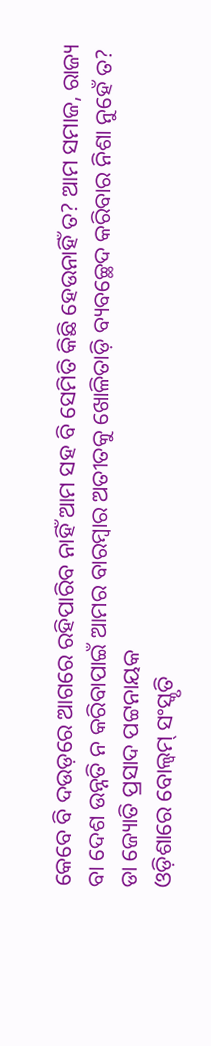କେବେ ବି ଦଉଡ଼ରେ ଆଗରେ ରହିପାରିବ ନାହିଁ ଆମ ସହ ବି ସେମିତି କିଛି ହେଉନାହିଁ ତ? ଆମ ସମାଜ, ରାଜ୍ୟ ବା ଦେଶ ଉନ୍ନତି ନ କରିବାପାଇଁ ଆମର ବାରମ୍ବାର ଅତୀତକୁ ଖୋଳିତାଡ଼ି ବ୍ୟବଚ୍ଛେଦ କରିବାର ନିଶା ନୁହେଁ ତ? ଡା ଜ୍ୟୋତି ପ୍ରସାଦ ପଟ୍ଟନାୟକ
ଓଡ଼ିଶାରେ ବୋଲ୍ବମ୍ ସଂସ୍କୃତି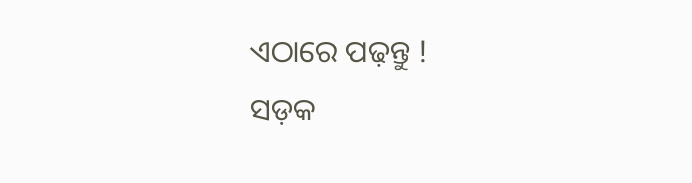ଏଠାରେ ପଢ଼ନ୍ତୁ !
ସଡ଼କ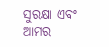ସୁରକ୍ଷା ଏବଂ ଆମର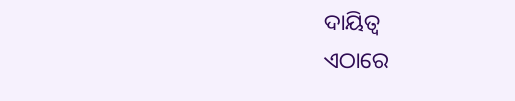ଦାୟିତ୍ବ
ଏଠାରେ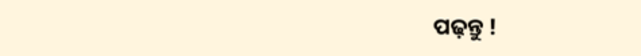ପଢ଼ନ୍ତୁ !